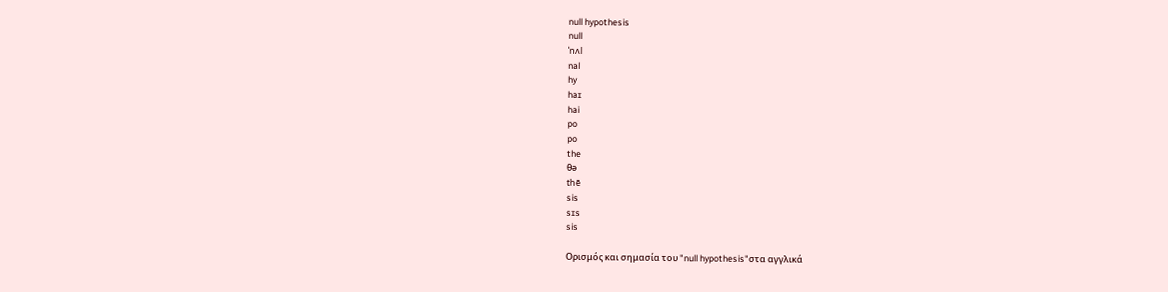null hypothesis
null
ˈnʌl
nal
hy
haɪ
hai
po
po
the
θə
thē
sis
sɪs
sis

Ορισμός και σημασία του "null hypothesis"στα αγγλικά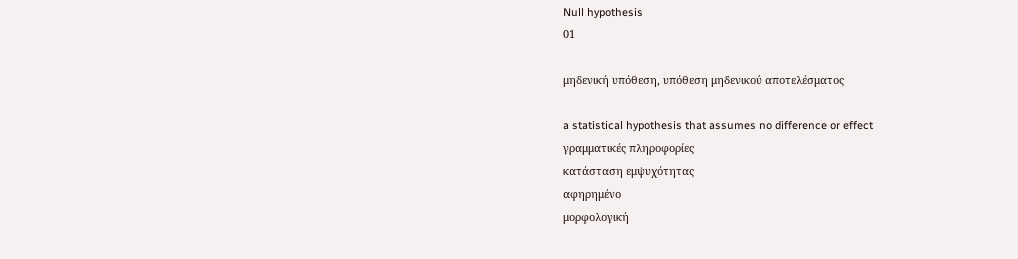Null hypothesis
01

μηδενική υπόθεση, υπόθεση μηδενικού αποτελέσματος

a statistical hypothesis that assumes no difference or effect
γραμματικές πληροφορίες
κατάσταση εμψυχότητας
αφηρημένο
μορφολογική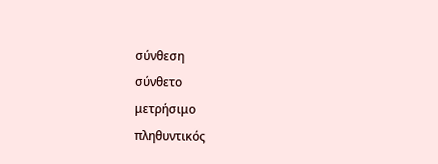σύνθεση
σύνθετο
μετρήσιμο
πληθυντικός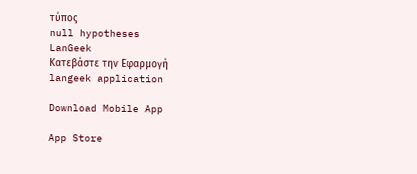τύπος
null hypotheses
LanGeek
Κατεβάστε την Εφαρμογή
langeek application

Download Mobile App

App Store